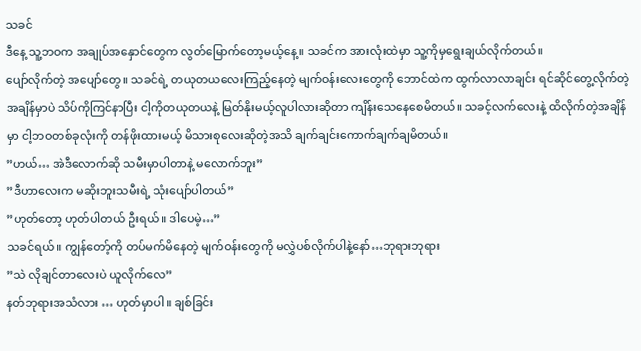သခင်
ဒီနေ့ သူ့ဘဝက အချုပ်အနှောင်တွေက လွတ်မြောက်တော့မယ့်နေ့။ သခင်က အားလုံးထဲမှာ သူ့ကိုမှရွေးချယ်လိုက်တယ်။
ပျော်လိုက်တဲ့ အပျော်တွေ။ သခင်ရဲ့ တယုတယလေးကြည့်နေတဲ့ မျက်ဝန်းလေးတွေကို ဘောင်ထဲက ထွက်လာလာချင်း ရင်ဆိုင်တွေ့လိုက်တဲ့အချိန်မှာပဲ သိပ်ကိုကြင်နာပြီး ငါ့ကိုတယုတယနဲ့ မြတ်နိုးမယ့်လူပါလားဆိုတာ ကျိန်းသေနေစေမိတယ်။ သခင့်လက်လေးနဲ့ ထိလိုက်တဲ့အချိန်မှာ ငါ့ဘဝတစ်ခုလုံးကို တန်ဖိုးထားမယ့် မိသားစုလေးဆိုတဲ့အသိ ချက်ချင်းကောက်ချက်ချမိတယ်။
”ဟယ်… အဲဒီလောက်ဆို သမီးမှာပါတာနဲ့ မလောက်ဘူး”
”ဒီဟာလေးက မဆိုးဘူးသမီးရဲ့ သုံးပျော်ပါတယ်”
”ဟုတ်တော့ ဟုတ်ပါတယ် ဦးရယ်။ ဒါပေမဲ့…”
သခင်ရယ်။ ကျွန်တော့်ကို တပ်မက်မိနေတဲ့ မျက်ဝန်းတွေကို မလွှဲပစ်လိုက်ပါနဲ့နော်…ဘုရားဘုရား
”သဲ လိုချင်တာလေးပဲ ယူလိုက်လေ”
နတ်ဘုရားအသံလား … ဟုတ်မှာပါ။ ချစ်ခြင်း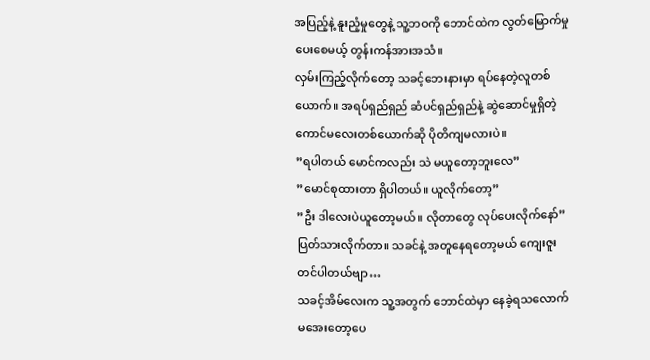အပြည့်နဲ့ နူးညံ့မှုတွေနဲ့ သူ့ဘဝကို ဘောင်ထဲက လွတ်မြောက်မှုပေးစေမယ့် တွန်းကန်အားအသံ။
လှမ်းကြည့်လိုက်တော့ သခင့်ဘေးနားမှာ ရပ်နေတဲ့လူတစ်ယောက်။ အရပ်ရှည်ရှည် ဆံပင်ရှည်ရှည်နဲ့ ဆွဲဆောင်မှုရှိတဲ့ ကောင်မလေးတစ်ယောက်ဆို ပိုတိကျမလားပဲ။
”ရပါတယ် မောင်ကလည်း သဲ မယူတော့ဘူးလေ”
”မောင်စုထားတာ ရှိပါတယ်။ ယူလိုက်တော့”
”ဦး ဒါလေးပဲယူတော့မယ်။ လိုတာတွေ လုပ်ပေးလိုက်နော်”
ပြတ်သားလိုက်တာ။ သခင်နဲ့ အတူနေရတော့မယ် ကျေးဇူးတင်ပါတယ်ဗျာ…
သခင့်အိမ်လေးက သူ့အတွက် ဘောင်ထဲမှာ နေခဲ့ရသလောက် မအေးတော့ပေ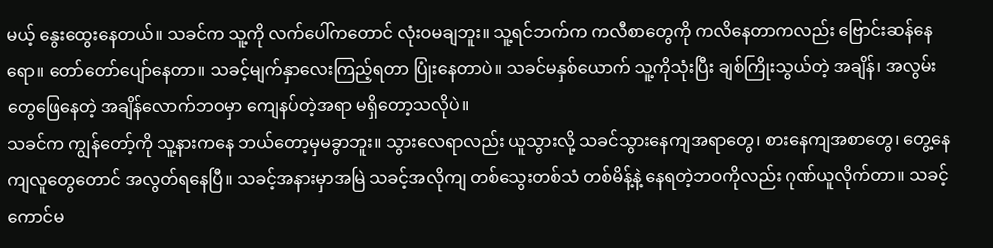မယ့် နွေးထွေးနေတယ်။ သခင်က သူ့ကို လက်ပေါ်ကတောင် လုံးဝမချဘူး။ သူ့ရင်ဘက်က ကလီစာတွေကို ကလိနေတာကလည်း ဗြောင်းဆန်နေရော။ တော်တော်ပျော်နေတာ။ သခင့်မျက်နှာလေးကြည့်ရတာ ပြုံးနေတာပဲ။ သခင်မနှစ်ယောက် သူ့ကိုသုံးပြီး ချစ်ကြိုးသွယ်တဲ့ အချိန်၊ အလွမ်းတွေဖြေနေတဲ့ အချိန်လောက်ဘဝမှာ ကျေနပ်တဲ့အရာ မရှိတော့သလိုပဲ။
သခင်က ကျွန်တော့်ကို သူ့နားကနေ ဘယ်တော့မှမခွာဘူး။ သွားလေရာလည်း ယူသွားလို့ သခင်သွားနေကျအရာတွေ၊ စားနေကျအစာတွေ၊ တွေ့နေကျလူတွေတောင် အလွတ်ရနေပြီ။ သခင့်အနားမှာအမြဲ သခင့်အလိုကျ တစ်သွေးတစ်သံ တစ်မိန့်နဲ့ နေရတဲ့ဘဝကိုလည်း ဂုဏ်ယူလိုက်တာ။ သခင့်ကောင်မ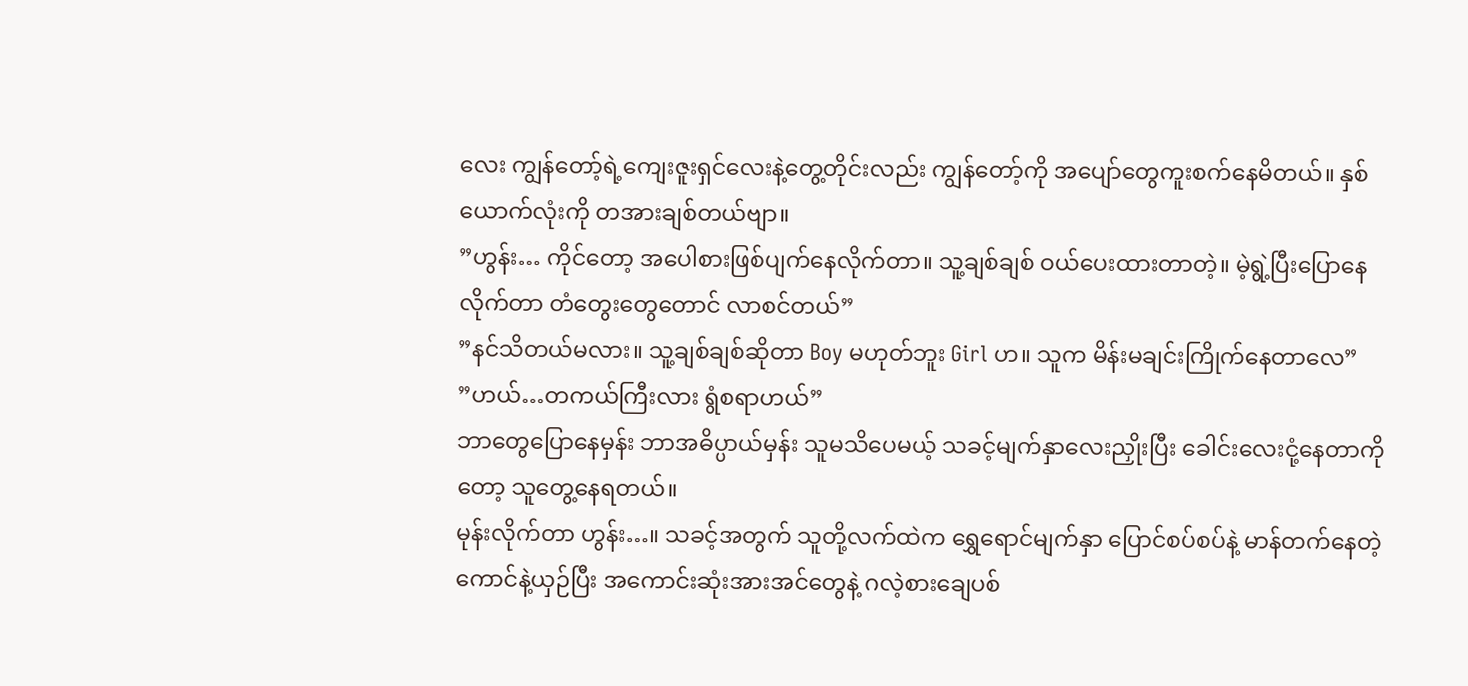လေး ကျွန်တော့်ရဲ့ကျေးဇူးရှင်လေးနဲ့တွေ့တိုင်းလည်း ကျွန်တော့်ကို အပျော်တွေကူးစက်နေမိတယ်။ နှစ်ယောက်လုံးကို တအားချစ်တယ်ဗျာ။
”ဟွန်း… ကိုင်တော့ အပေါစားဖြစ်ပျက်နေလိုက်တာ။ သူ့ချစ်ချစ် ဝယ်ပေးထားတာတဲ့။ မဲ့ရွဲ့ပြီးပြောနေလိုက်တာ တံတွေးတွေတောင် လာစင်တယ်”
”နင်သိတယ်မလား။ သူ့ချစ်ချစ်ဆိုတာ Boy မဟုတ်ဘူး Girl ဟ။ သူက မိန်းမချင်းကြိုက်နေတာလေ”
”ဟယ်…တကယ်ကြီးလား ရွံစရာဟယ်”
ဘာတွေပြောနေမှန်း ဘာအဓိပ္ပာယ်မှန်း သူမသိပေမယ့် သခင့်မျက်နှာလေးညှိုးပြီး ခေါင်းလေးငုံ့နေတာကိုတော့ သူတွေ့နေရတယ်။
မုန်းလိုက်တာ ဟွန်း…။ သခင့်အတွက် သူတို့လက်ထဲက ရွှေရောင်မျက်နှာ ပြောင်စပ်စပ်နဲ့ မာန်တက်နေတဲ့ ကောင်နဲ့ယှဉ်ပြီး အကောင်းဆုံးအားအင်တွေနဲ့ ဂလဲ့စားချေပစ်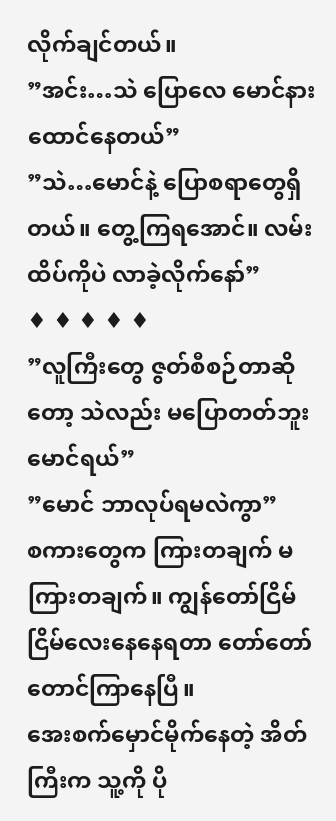လိုက်ချင်တယ်။
”အင်း…သဲ ပြောလေ မောင်နားထောင်နေတယ်”
”သဲ…မောင်နဲ့ ပြောစရာတွေရှိတယ်။ တွေ့ကြရအောင်။ လမ်းထိပ်ကိုပဲ လာခဲ့လိုက်နော်”
♦ ♦ ♦ ♦ ♦
”လူကြီးတွေ ဇွတ်စီစဉ်တာဆိုတော့ သဲလည်း မပြောတတ်ဘူး မောင်ရယ်”
”မောင် ဘာလုပ်ရမလဲကွာ”
စကားတွေက ကြားတချက် မကြားတချက်။ ကျွန်တော်ငြိမ်ငြိမ်လေးနေနေရတာ တော်တော်တောင်ကြာနေပြီ။
အေးစက်မှောင်မိုက်နေတဲ့ အိတ်ကြီးက သူ့ကို ပို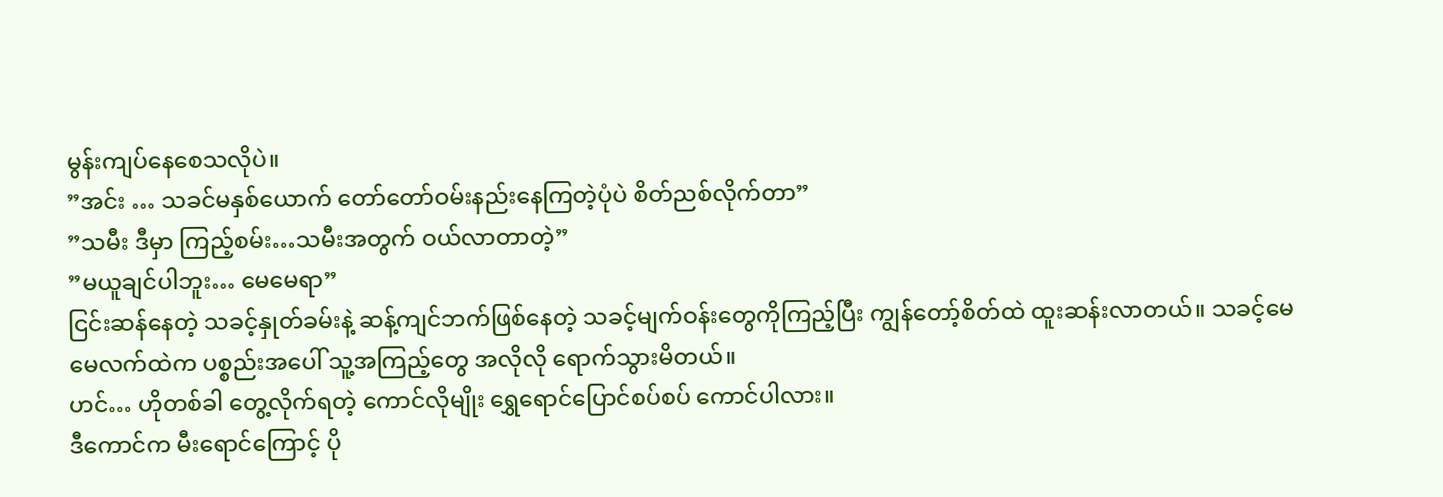မွန်းကျပ်နေစေသလိုပဲ။
”အင်း … သခင်မနှစ်ယောက် တော်တော်ဝမ်းနည်းနေကြတဲ့ပုံပဲ စိတ်ညစ်လိုက်တာ”
”သမီး ဒီမှာ ကြည့်စမ်း…သမီးအတွက် ဝယ်လာတာတဲ့”
”မယူချင်ပါဘူး… မေမေရာ”
ငြင်းဆန်နေတဲ့ သခင့်နှုတ်ခမ်းနဲ့ ဆန့်ကျင်ဘက်ဖြစ်နေတဲ့ သခင့်မျက်ဝန်းတွေကိုကြည့်ပြီး ကျွန်တော့်စိတ်ထဲ ထူးဆန်းလာတယ်။ သခင့်မေမေလက်ထဲက ပစ္စည်းအပေါ် သူ့အကြည့်တွေ အလိုလို ရောက်သွားမိတယ်။
ဟင်… ဟိုတစ်ခါ တွေ့လိုက်ရတဲ့ ကောင်လိုမျိုး ရွှေရောင်ပြောင်စပ်စပ် ကောင်ပါလား။
ဒီကောင်က မီးရောင်ကြောင့် ပို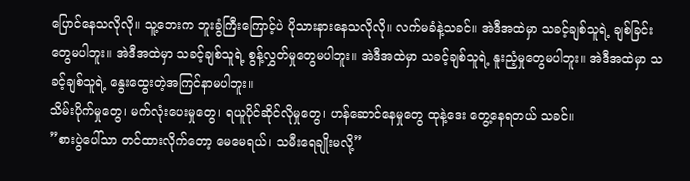ပြောင်နေသလိုလို။ သူ့ဘေးက ဘူးခွံကြီးကြောင့်ပဲ ပိုသားနားနေသလိုလို။ လက်မခံနဲ့သခင်။ အဲဒီအထဲမှာ သခင့်ချစ်သူရဲ့ ချစ်ခြင်းတွေမပါဘူး။ အဲဒီအထဲမှာ သခင့်ချစ်သူရဲ့ စွန့်လွှတ်မှုတွေမပါဘူး။ အဲဒီအထဲမှာ သခင့်ချစ်သူရဲ့ နူးညံ့မှုတွေမပါဘူး။ အဲဒီအထဲမှာ သခင့်ချစ်သူရဲ့ နွေးထွေးတဲ့အကြင်နာမပါဘူး။
သိမ်းပိုက်မှုတွေ၊ မက်လုံးပေးမှုတွေ၊ ရယူပိုင်ဆိုင်လိုမှုတွေ၊ ဟန်ဆောင်နေမှုတွေ ထုနဲ့ဒေး တွေ့နေရတယ် သခင်။
”စားပွဲပေါ်သာ တင်ထားလိုက်တော့ မေမေရယ်၊ သမီးရေချိုးမလို့”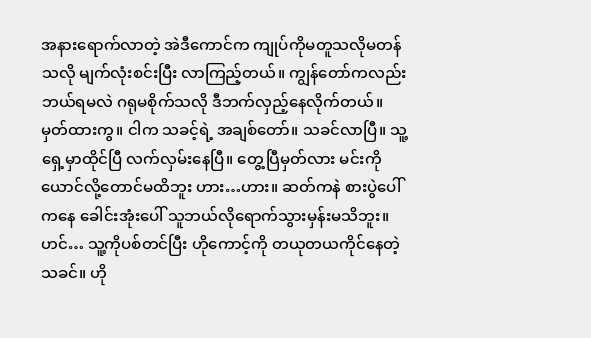အနားရောက်လာတဲ့ အဲဒီကောင်က ကျုပ်ကိုမတူသလိုမတန်သလို မျက်လုံးစင်းပြီး လာကြည့်တယ်။ ကျွန်တော်ကလည်း ဘယ်ရမလဲ ဂရုမစိုက်သလို ဒီဘက်လှည့်နေလိုက်တယ်။
မှတ်ထားကွ။ ငါက သခင့်ရဲ့ အချစ်တော်။ သခင်လာပြီ။ သူ့ရှေ့မှာထိုင်ပြီ လက်လှမ်းနေပြီ။ တွေ့ပြီမှတ်လား မင်းကိုယောင်လို့တောင်မထိဘူး ဟား…ဟား။ ဆတ်ကနဲ စားပွဲပေါ်ကနေ ခေါင်းအုံးပေါ် သူဘယ်လိုရောက်သွားမှန်းမသိဘူး။
ဟင်… သူ့ကိုပစ်တင်ပြီး ဟိုကောင့်ကို တယုတယကိုင်နေတဲ့ သခင်။ ဟို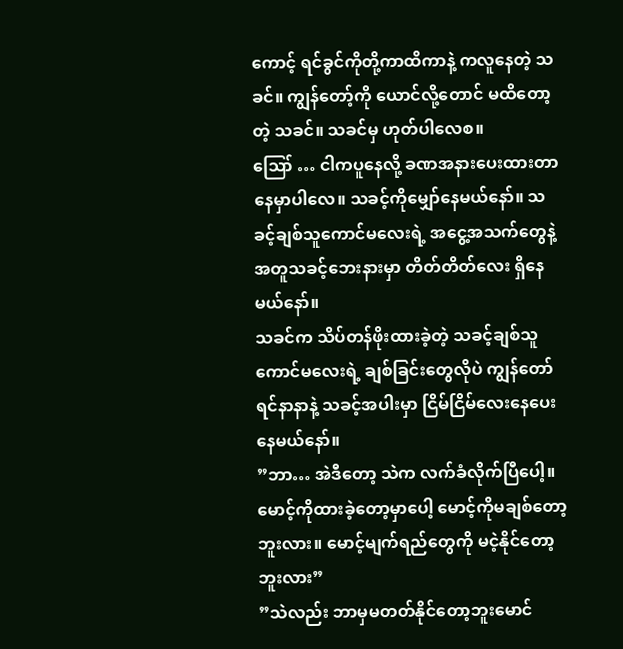ကောင့် ရင်ခွင်ကိုတို့ကာထိကာနဲ့ ကလူနေတဲ့ သခင်။ ကျွန်တော့်ကို ယောင်လို့တောင် မထိတော့တဲ့ သခင်။ သခင်မှ ဟုတ်ပါလေစ။
ဪ … ငါကပူနေလို့ ခဏအနားပေးထားတာ နေမှာပါလေ။ သခင့်ကိုမျှော်နေမယ်နော်။ သခင့်ချစ်သူကောင်မလေးရဲ့ အငွေ့အသက်တွေနဲ့အတူသခင့်ဘေးနားမှာ တိတ်တိတ်လေး ရှိနေမယ်နော်။
သခင်က သိပ်တန်ဖိုးထားခဲ့တဲ့ သခင့်ချစ်သူကောင်မလေးရဲ့ ချစ်ခြင်းတွေလိုပဲ ကျွန်တော်ရင်နာနာနဲ့ သခင့်အပါးမှာ ငြိမ်ငြိမ်လေးနေပေးနေမယ်နော်။
”ဘာ… အဲဒီတော့ သဲက လက်ခံလိုက်ပြီပေါ့။ မောင့်ကိုထားခဲ့တော့မှာပေါ့ မောင့်ကိုမချစ်တော့ဘူးလား။ မောင့်မျက်ရည်တွေကို မငဲ့နိုင်တော့ဘူးလား”
”သဲလည်း ဘာမှမတတ်နိုင်တော့ဘူးမောင်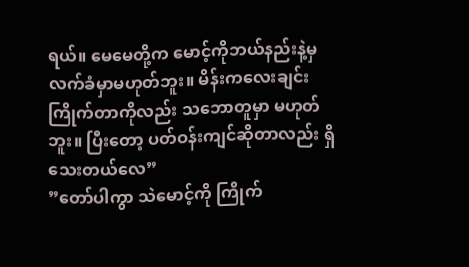ရယ်။ မေမေတို့က မောင့်ကိုဘယ်နည်းနဲ့မှ လက်ခံမှာမဟုတ်ဘူး။ မိန်းကလေးချင်း ကြိုက်တာကိုလည်း သဘောတူမှာ မဟုတ်ဘူး။ ပြီးတော့ ပတ်ဝန်းကျင်ဆိုတာလည်း ရှိသေးတယ်လေ”
”တော်ပါကွာ သဲမောင့်ကို ကြိုက်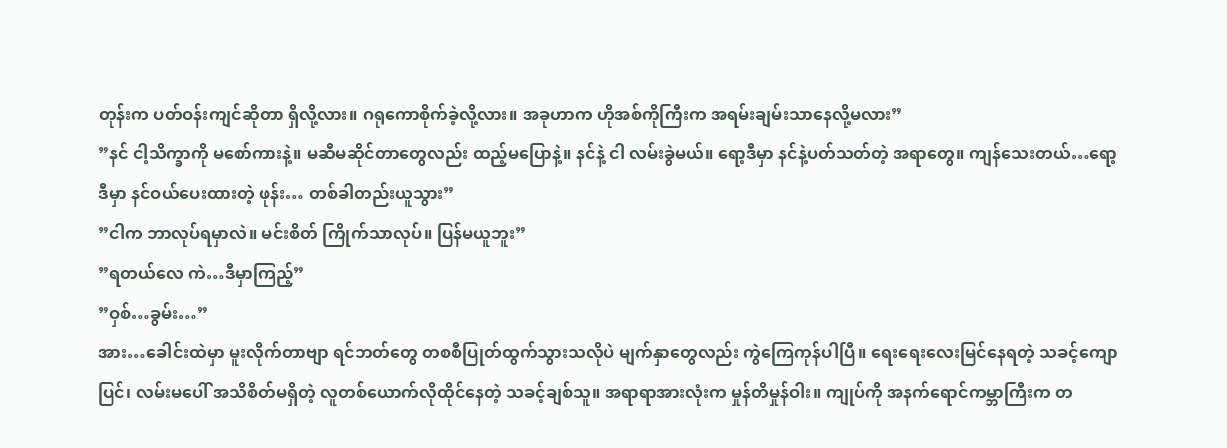တုန်းက ပတ်ဝန်းကျင်ဆိုတာ ရှိလို့လား။ ဂရုကောစိုက်ခဲ့လို့လား။ အခုဟာက ဟိုအစ်ကိုကြီးက အရမ်းချမ်းသာနေလို့မလား”
”နင် ငါ့သိက္ခာကို မစော်ကားနဲ့။ မဆီမဆိုင်တာတွေလည်း ထည့်မပြောနဲ့။ နင်နဲ့ ငါ လမ်းခွဲမယ်။ ရော့ဒီမှာ နင်နဲ့ပတ်သတ်တဲ့ အရာတွေ။ ကျန်သေးတယ်…ရော့ ဒီမှာ နင်ဝယ်ပေးထားတဲ့ ဖုန်း… တစ်ခါတည်းယူသွား”
”ငါက ဘာလုပ်ရမှာလဲ။ မင်းစိတ် ကြိုက်သာလုပ်။ ပြန်မယူဘူး”
”ရတယ်လေ ကဲ…ဒီမှာကြည့်”
”ဝှစ်…ခွမ်း…”
အား…ခေါင်းထဲမှာ မူးလိုက်တာဗျာ ရင်ဘတ်တွေ တစစီပြုတ်ထွက်သွားသလိုပဲ မျက်နှာတွေလည်း ကွဲကြေကုန်ပါပြီ။ ရေးရေးလေးမြင်နေရတဲ့ သခင့်ကျောပြင်၊ လမ်းမပေါ် အသိစိတ်မရှိတဲ့ လူတစ်ယောက်လိုထိုင်နေတဲ့ သခင့်ချစ်သူ။ အရာရာအားလုံးက မှုန်တိမှုန်ဝါး။ ကျုပ်ကို အနက်ရောင်ကမ္ဘာကြီးက တ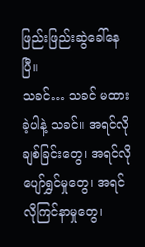ဖြည်းဖြည်းဆွဲခေါ်နေပြီ။
သခင်… သခင် မထားခဲ့ပါနဲ့ သခင်။ အရင်လို ချစ်ခြင်းတွေ၊ အရင်လိုပျော်ရွှင်မှုတွေ၊ အရင်လိုကြင်နာမှုတွေ၊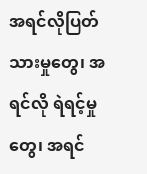အရင်လိုပြတ်သားမှုတွေ၊ အရင်လို ရဲရင့်မှုတွေ၊ အရင်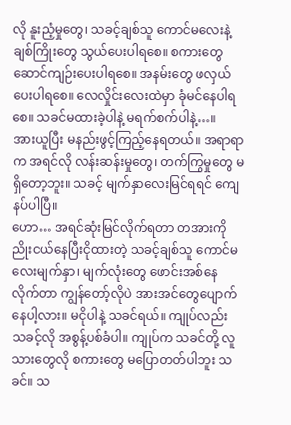လို နူးညံ့မှုတွေ၊ သခင့်ချစ်သူ ကောင်မလေးနဲ့ ချစ်ကြိုးတွေ သွယ်ပေးပါရစေ။ စကားတွေ ဆောင်ကျဉ်းပေးပါရစေ။ အနမ်းတွေ ဖလှယ်ပေးပါရစေ။ လေလှိုင်းလေးထဲမှာ ခုံမင်နေပါရစေ။ သခင်မထားခဲ့ပါနဲ့ မရက်စက်ပါနဲ့…။
အားယူပြီး မနည်းဖွင့်ကြည့်နေရတယ်။ အရာရာက အရင်လို လန်းဆန်းမှုတွေ၊ တက်ကြွမှုတွေ မရှိတော့ဘူး။ သခင့် မျက်နှာလေးမြင်ရရင် ကျေနပ်ပါပြီ။
ဟော… အရင်ဆုံးမြင်လိုက်ရတာ တအားကို ညိုးငယ်နေပြီးငိုထားတဲ့ သခင့်ချစ်သူ ကောင်မလေးမျက်နှာ၊ မျက်လုံးတွေ ဖောင်းအစ်နေလိုက်တာ ကျွန်တော့်လိုပဲ အားအင်တွေပျောက်နေပါ့လား။ မငိုပါနဲ့ သခင်ရယ်။ ကျုပ်လည်း သခင့်လို အစွန့်ပစ်ခံပါ။ ကျုပ်က သခင်တို့ လူသားတွေလို စကားတွေ မပြောတတ်ပါဘူး သခင်။ သ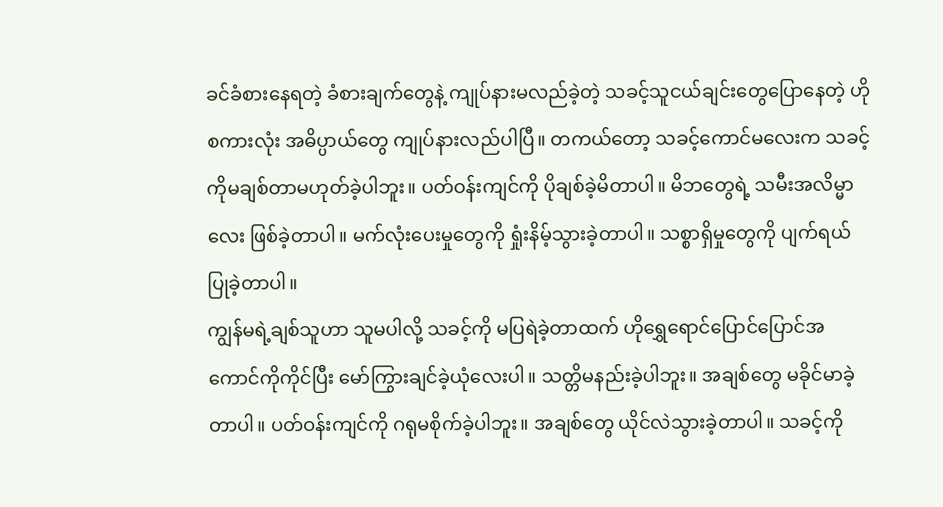ခင်ခံစားနေရတဲ့ ခံစားချက်တွေနဲ့ ကျုပ်နားမလည်ခဲ့တဲ့ သခင့်သူငယ်ချင်းတွေပြောနေတဲ့ ဟိုစကားလုံး အဓိပ္ပာယ်တွေ ကျုပ်နားလည်ပါပြီ။ တကယ်တော့ သခင့်ကောင်မလေးက သခင့်ကိုမချစ်တာမဟုတ်ခဲ့ပါဘူး။ ပတ်ဝန်းကျင်ကို ပိုချစ်ခဲ့မိတာပါ။ မိဘတွေရဲ့ သမီးအလိမ္မာလေး ဖြစ်ခဲ့တာပါ။ မက်လုံးပေးမှုတွေကို ရှုံးနိမ့်သွားခဲ့တာပါ။ သစ္စာရှိမှုတွေကို ပျက်ရယ်ပြုခဲ့တာပါ။
ကျွန်မရဲ့ချစ်သူဟာ သူမပါလို့ သခင့်ကို မပြရဲခဲ့တာထက် ဟိုရွှေရောင်ပြောင်ပြောင်အကောင်ကိုကိုင်ပြီး မော်ကြွားချင်ခဲ့ယုံလေးပါ။ သတ္တိမနည်းခဲ့ပါဘူး။ အချစ်တွေ မခိုင်မာခဲ့တာပါ။ ပတ်ဝန်းကျင်ကို ဂရုမစိုက်ခဲ့ပါဘူး။ အချစ်တွေ ယိုင်လဲသွားခဲ့တာပါ။ သခင့်ကို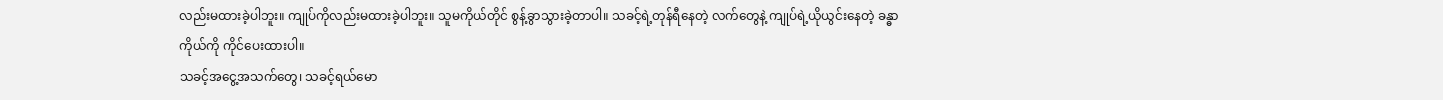လည်းမထားခဲ့ပါဘူး။ ကျုပ်ကိုလည်းမထားခဲ့ပါဘူး။ သူမကိုယ်တိုင် စွန့်ခွာသွားခဲ့တာပါ။ သခင့်ရဲ့တုန်ရီနေတဲ့ လက်တွေနဲ့ ကျုပ်ရဲ့ယိုယွင်းနေတဲ့ ခန္ဓာကိုယ်ကို ကိုင်ပေးထားပါ။
သခင့်အငွေ့အသက်တွေ၊ သခင့်ရယ်မော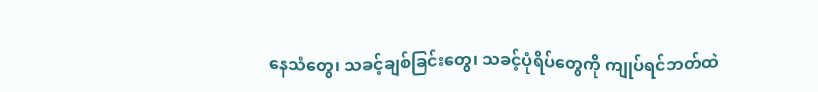နေသံတွေ၊ သခင့်ချစ်ခြင်းတွေ၊ သခင့်ပုံရိပ်တွေကို ကျုပ်ရင်ဘတ်ထဲ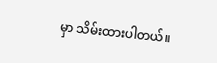မှာ သိမ်းထားပါတယ်။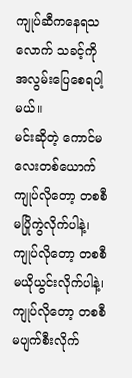ကျုပ်ဆီကနေရသလောက် သခင့်ကို အလွမ်းပြေစေရပါ့မယ်။
မင်းဆိုတဲ့ ကောင်မလေးတစ်ယောက် ကျုပ်လိုတော့ တစစီမပြိုကွဲလိုက်ပါနဲ့၊ ကျုပ်လိုတော့ တစစီ မယိုယွင်းလိုက်ပါနဲ့၊ ကျုပ်လိုတော့ တစစီ မပျက်စီးလိုက်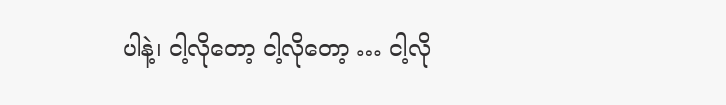ပါနဲ့၊ ငါ့လိုတော့ ငါ့လိုတော့ … ငါ့လို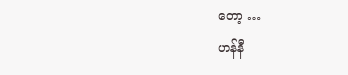တော့ …
ဟန်နီ